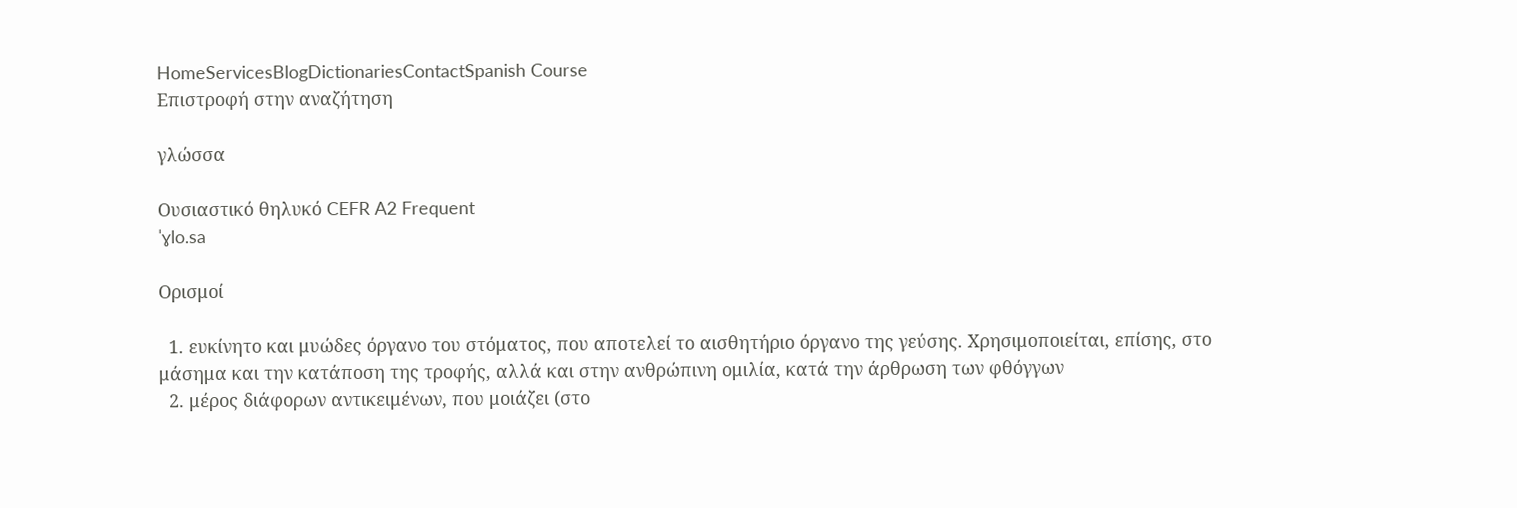HomeServicesBlogDictionariesContactSpanish Course
Επιστροφή στην αναζήτηση

γλώσσα

Ουσιαστικό θηλυκό CEFR A2 Frequent
ˈɣlo.sa

Ορισμοί

  1. ευκίνητο και μυώδες όργανο του στόματος, που αποτελεί το αισθητήριο όργανο της γεύσης. Χρησιμοποιείται, επίσης, στο μάσημα και την κατάποση της τροφής, αλλά και στην ανθρώπινη ομιλία, κατά την άρθρωση των φθόγγων
  2. μέρος διάφορων αντικειμένων, που μοιάζει (στο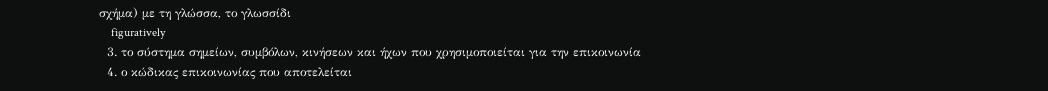σχήμα) με τη γλώσσα, το γλωσσίδι
    figuratively
  3. το σύστημα σημείων, συμβόλων, κινήσεων και ήχων που χρησιμοποιείται για την επικοινωνία
  4. ο κώδικας επικοινωνίας που αποτελείται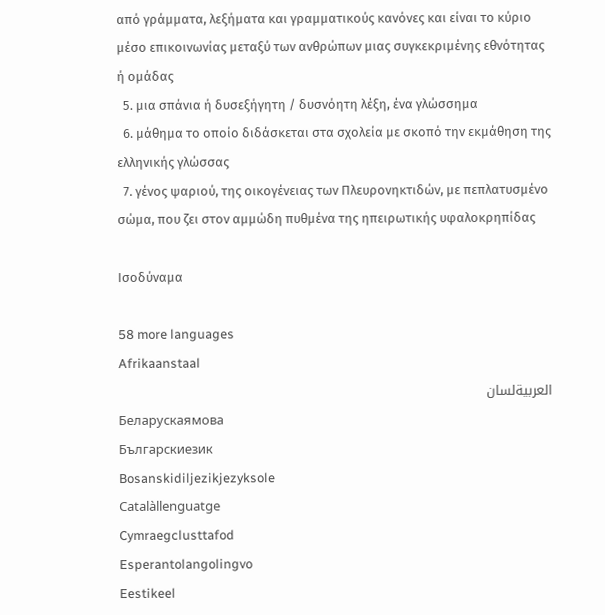από γράμματα, λεξήματα και γραμματικούς κανόνες και είναι το κύριο μέσο επικοινωνίας μεταξύ των ανθρώπων μιας συγκεκριμένης εθνότητας ή ομάδας
  5. μια σπάνια ή δυσεξήγητη / δυσνόητη λέξη, ένα γλώσσημα
  6. μάθημα το οποίο διδάσκεται στα σχολεία με σκοπό την εκμάθηση της ελληνικής γλώσσας
  7. γένος ψαριού, της οικογένειας των Πλευρονηκτιδών, με πεπλατυσμένο σώμα, που ζει στον αμμώδη πυθμένα της ηπειρωτικής υφαλοκρηπίδας

Ισοδύναμα

58 more languages
Afrikaanstaal
العربيةلسان
Беларускаямова
Българскиезик
Bosanskidiljezikjezyksole
Catalàllenguatge
Cymraegclusttafod
Esperantolangolingvo
Eestikeel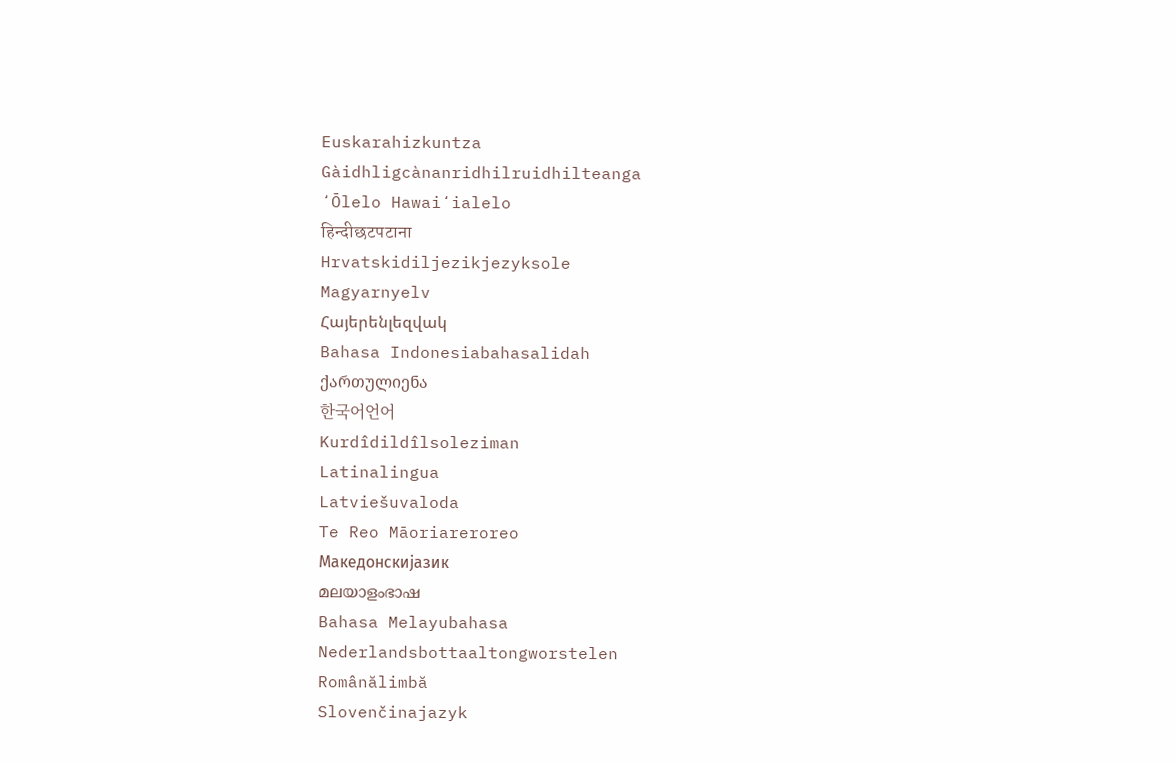Euskarahizkuntza
Gàidhligcànanridhilruidhilteanga
ʻŌlelo Hawaiʻialelo
हिन्दीछटपटाना
Hrvatskidiljezikjezyksole
Magyarnyelv
Հայերենլեզվակ
Bahasa Indonesiabahasalidah
ქართულიენა
한국어언어
Kurdîdildîlsoleziman
Latinalingua
Latviešuvaloda
Te Reo Māoriareroreo
Македонскијазик
മലയാളംഭാഷ
Bahasa Melayubahasa
Nederlandsbottaaltongworstelen
Românălimbă
Slovenčinajazyk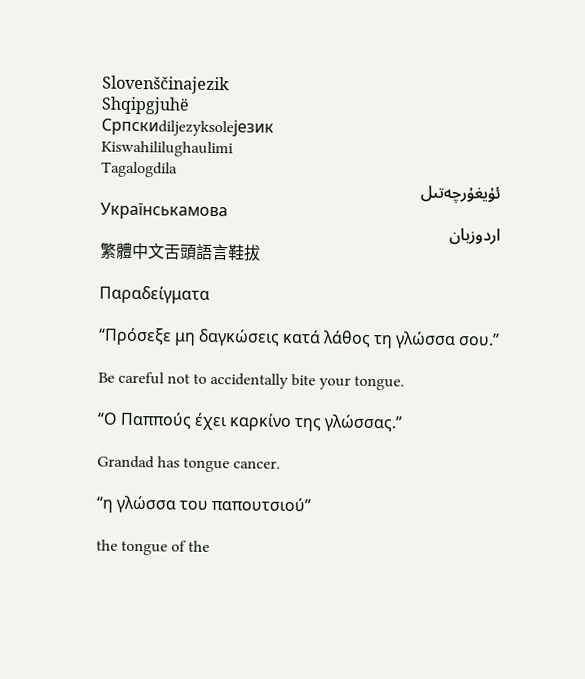Slovenščinajezik
Shqipgjuhë
Српскиdiljezyksoleјезик
Kiswahililughaulimi
Tagalogdila
ئۇيغۇرچەتىل
Українськамова
اردوزبان
繁體中文舌頭語言鞋拔

Παραδείγματα

“Πρόσεξε μη δαγκώσεις κατά λάθος τη γλώσσα σου.”

Be careful not to accidentally bite your tongue.

“Ο Παππούς έχει καρκίνο της γλώσσας.”

Grandad has tongue cancer.

“η γλώσσα του παπουτσιού”

the tongue of the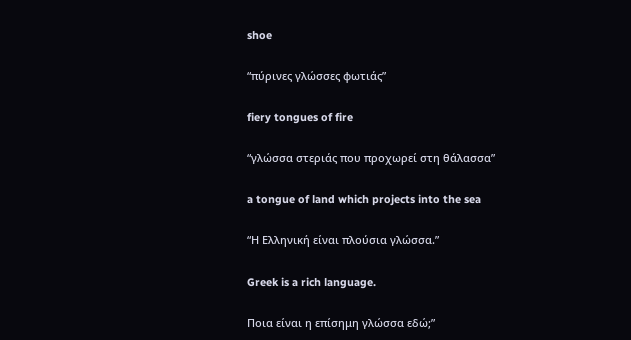shoe

“πύρινες γλώσσες φωτιάς”

fiery tongues of fire

“γλώσσα στεριάς που προχωρεί στη θάλασσα”

a tongue of land which projects into the sea

“Η Ελληνική είναι πλούσια γλώσσα.”

Greek is a rich language.

Ποια είναι η επίσημη γλώσσα εδώ;”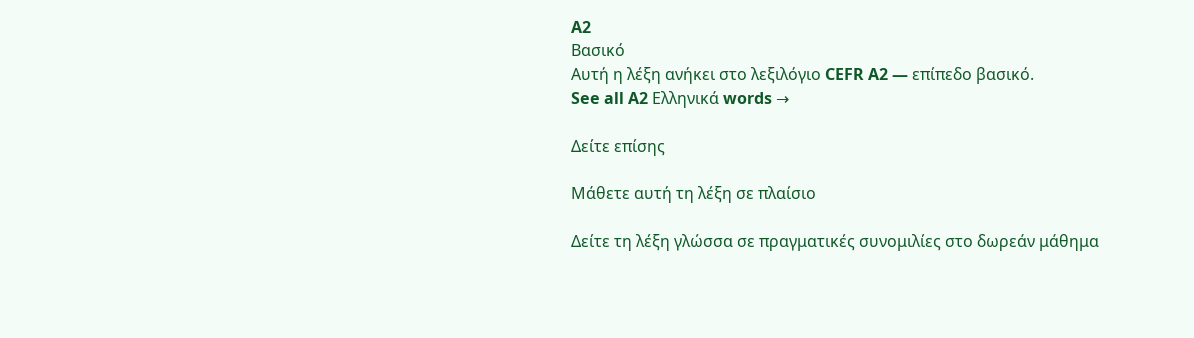A2
Βασικό
Αυτή η λέξη ανήκει στο λεξιλόγιο CEFR A2 — επίπεδο βασικό.
See all A2 Ελληνικά words →

Δείτε επίσης

Μάθετε αυτή τη λέξη σε πλαίσιο

Δείτε τη λέξη γλώσσα σε πραγματικές συνομιλίες στο δωρεάν μάθημα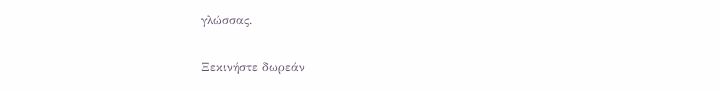γλώσσας.

Ξεκινήστε δωρεάν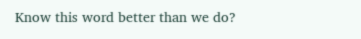Know this word better than we do?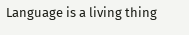Language is a living thing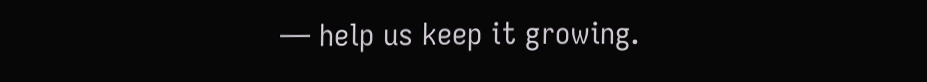— help us keep it growing.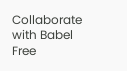Collaborate with Babel Free